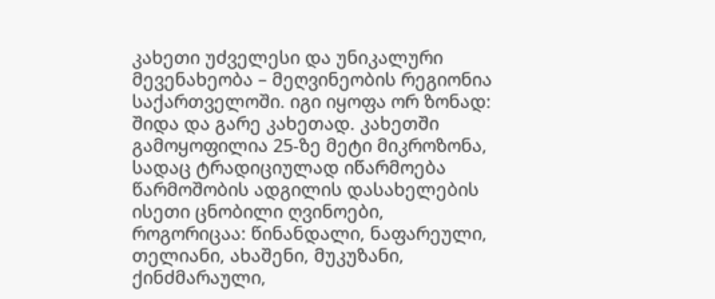კახეთი უძველესი და უნიკალური მევენახეობა – მეღვინეობის რეგიონია საქართველოში. იგი იყოფა ორ ზონად: შიდა და გარე კახეთად. კახეთში გამოყოფილია 25-ზე მეტი მიკროზონა, სადაც ტრადიციულად იწარმოება წარმოშობის ადგილის დასახელების ისეთი ცნობილი ღვინოები, როგორიცაა: წინანდალი, ნაფარეული, თელიანი, ახაშენი, მუკუზანი, ქინძმარაული,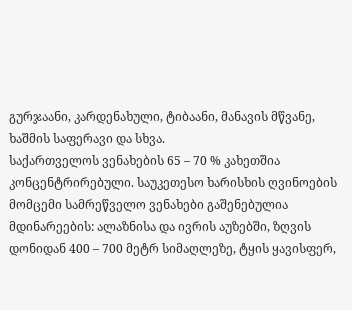გურჯაანი, კარდენახული, ტიბაანი, მანავის მწვანე, ხაშმის საფერავი და სხვა.
საქართველოს ვენახების 65 – 70 % კახეთშია კონცენტრირებული. საუკეთესო ხარისხის ღვინოების მომცემი სამრეწველო ვენახები გაშენებულია მდინარეების: ალაზნისა და ივრის აუზებში, ზღვის დონიდან 400 – 700 მეტრ სიმაღლეზე, ტყის ყავისფერ,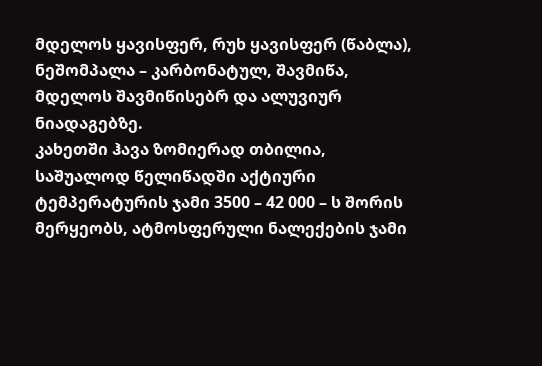მდელოს ყავისფერ, რუხ ყავისფერ (წაბლა), ნეშომპალა – კარბონატულ, შავმიწა, მდელოს შავმიწისებრ და ალუვიურ ნიადაგებზე.
კახეთში ჰავა ზომიერად თბილია, საშუალოდ წელიწადში აქტიური ტემპერატურის ჯამი 3500 – 42 000 – ს შორის მერყეობს, ატმოსფერული ნალექების ჯამი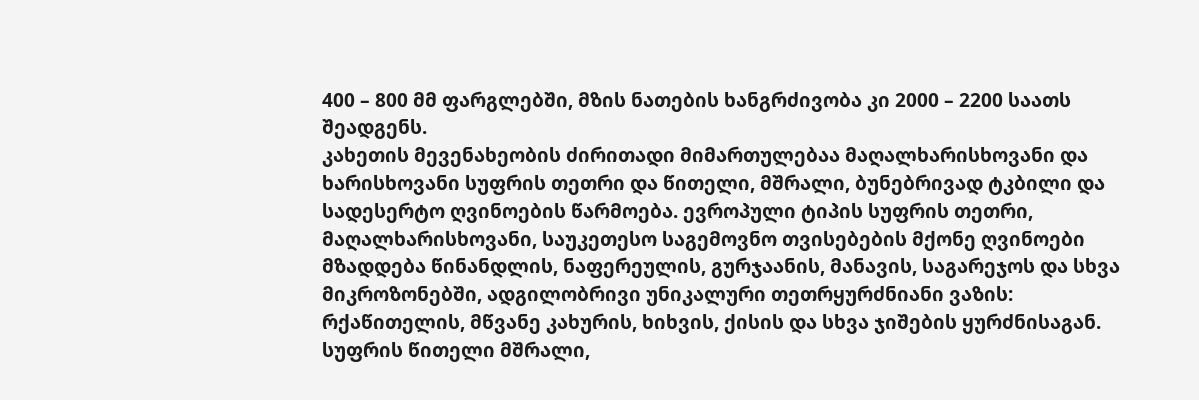400 – 800 მმ ფარგლებში, მზის ნათების ხანგრძივობა კი 2000 – 2200 საათს შეადგენს.
კახეთის მევენახეობის ძირითადი მიმართულებაა მაღალხარისხოვანი და ხარისხოვანი სუფრის თეთრი და წითელი, მშრალი, ბუნებრივად ტკბილი და სადესერტო ღვინოების წარმოება. ევროპული ტიპის სუფრის თეთრი, მაღალხარისხოვანი, საუკეთესო საგემოვნო თვისებების მქონე ღვინოები მზადდება წინანდლის, ნაფერეულის, გურჯაანის, მანავის, საგარეჯოს და სხვა მიკროზონებში, ადგილობრივი უნიკალური თეთრყურძნიანი ვაზის: რქაწითელის, მწვანე კახურის, ხიხვის, ქისის და სხვა ჯიშების ყურძნისაგან. სუფრის წითელი მშრალი,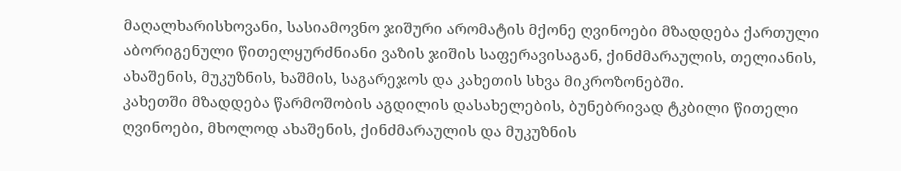მაღალხარისხოვანი, სასიამოვნო ჯიშური არომატის მქონე ღვინოები მზადდება ქართული აბორიგენული წითელყურძნიანი ვაზის ჯიშის საფერავისაგან, ქინძმარაულის, თელიანის, ახაშენის, მუკუზნის, ხაშმის, საგარეჯოს და კახეთის სხვა მიკროზონებში.
კახეთში მზადდება წარმოშობის აგდილის დასახელების, ბუნებრივად ტკბილი წითელი ღვინოები, მხოლოდ ახაშენის, ქინძმარაულის და მუკუზნის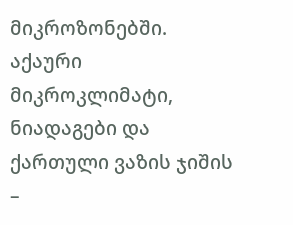მიკროზონებში. აქაური მიკროკლიმატი, ნიადაგები და ქართული ვაზის ჯიშის –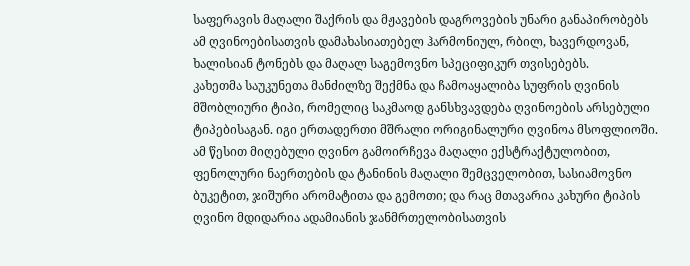საფერავის მაღალი შაქრის და მჟავების დაგროვების უნარი განაპირობებს ამ ღვინოებისათვის დამახასიათებელ ჰარმონიულ, რბილ, ხავერდოვან, ხალისიან ტონებს და მაღალ საგემოვნო სპეციფიკურ თვისებებს.
კახეთმა საუკუნეთა მანძილზე შექმნა და ჩამოაყალიბა სუფრის ღვინის მშობლიური ტიპი, რომელიც საკმაოდ განსხვავდება ღვინოების არსებული ტიპებისაგან. იგი ერთადერთი მშრალი ორიგინალური ღვინოა მსოფლიოში. ამ წესით მიღებული ღვინო გამოირჩევა მაღალი ექსტრაქტულობით, ფენოლური ნაერთების და ტანინის მაღალი შემცველობით, სასიამოვნო ბუკეტით, ჯიშური არომატითა და გემოთი; და რაც მთავარია კახური ტიპის ღვინო მდიდარია ადამიანის ჯანმრთელობისათვის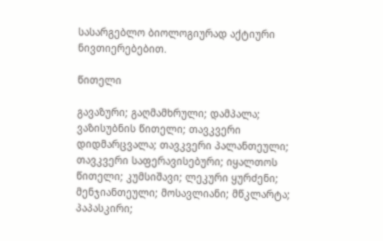სასარგებლო ბიოლოგიურად აქტიური ნივთიერებებით.

წითელი

გავაზური; გაღმამხრული; დამპალა; ვაზისუბნის წითელი; თავკვერი დიდმარცვალა; თავკვერი პალანთეული; თავკვერი საფერავისებური; იყალთოს წითელი; კუმსიშავი; ლეკური ყურძენი; მენჯიანთეული; მოსავლიანი; მწკლარტა; პაპასკირი;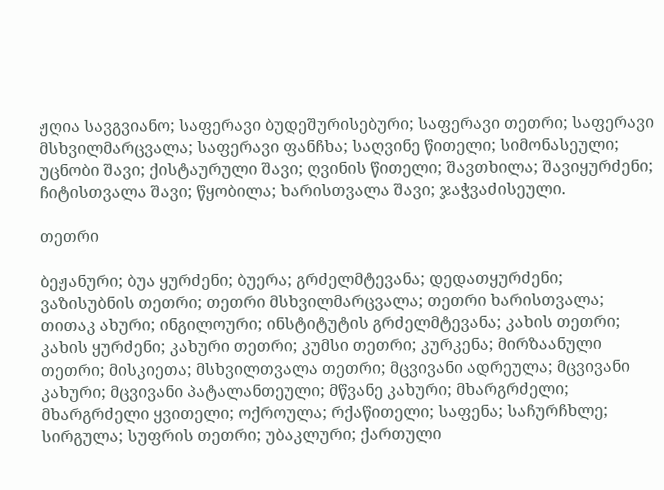ჟღია სავგვიანო; საფერავი ბუდეშურისებური; საფერავი თეთრი; საფერავი მსხვილმარცვალა; საფერავი ფანჩხა; საღვინე წითელი; სიმონასეული; უცნობი შავი; ქისტაურული შავი; ღვინის წითელი; შავთხილა; შავიყურძენი; ჩიტისთვალა შავი; წყობილა; ხარისთვალა შავი; ჯაჭვაძისეული.

თეთრი

ბეჟანური; ბუა ყურძენი; ბუერა; გრძელმტევანა; დედათყურძენი; ვაზისუბნის თეთრი; თეთრი მსხვილმარცვალა; თეთრი ხარისთვალა; თითაკ ახური; ინგილოური; ინსტიტუტის გრძელმტევანა; კახის თეთრი; კახის ყურძენი; კახური თეთრი; კუმსი თეთრი; კურკენა; მირზაანული თეთრი; მისკიეთა; მსხვილთვალა თეთრი; მცვივანი ადრეულა; მცვივანი კახური; მცვივანი პატალანთეული; მწვანე კახური; მხარგრძელი; მხარგრძელი ყვითელი; ოქროულა; რქაწითელი; საფენა; საჩურჩხლე; სირგულა; სუფრის თეთრი; უბაკლური; ქართული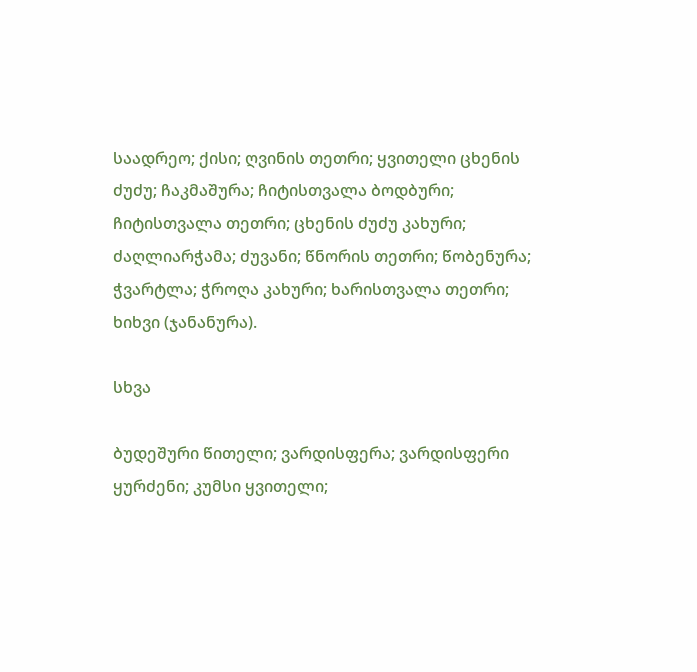საადრეო; ქისი; ღვინის თეთრი; ყვითელი ცხენის ძუძუ; ჩაკმაშურა; ჩიტისთვალა ბოდბური; ჩიტისთვალა თეთრი; ცხენის ძუძუ კახური; ძაღლიარჭამა; ძუვანი; წნორის თეთრი; წობენურა; ჭვარტლა; ჭროღა კახური; ხარისთვალა თეთრი; ხიხვი (ჯანანურა).

სხვა

ბუდეშური წითელი; ვარდისფერა; ვარდისფერი ყურძენი; კუმსი ყვითელი;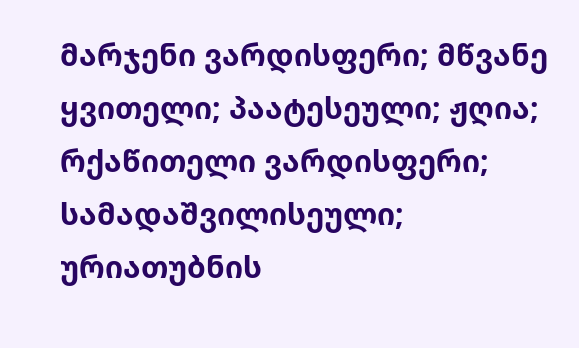მარჯენი ვარდისფერი; მწვანე ყვითელი; პაატესეული; ჟღია; რქაწითელი ვარდისფერი; სამადაშვილისეული; ურიათუბნის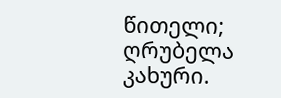წითელი; ღრუბელა კახური.